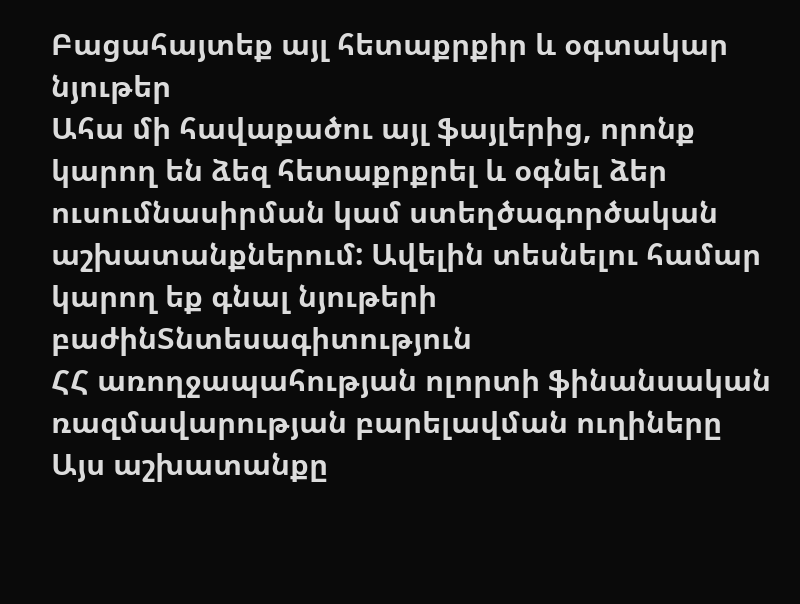Բացահայտեք այլ հետաքրքիր և օգտակար նյութեր
Ահա մի հավաքածու այլ ֆայլերից, որոնք կարող են ձեզ հետաքրքրել և օգնել ձեր ուսումնասիրման կամ ստեղծագործական աշխատանքներում: Ավելին տեսնելու համար կարող եք գնալ նյութերի բաժինՏնտեսագիտություն
ՀՀ առողջապահության ոլորտի ֆինանսական ռազմավարության բարելավման ուղիները
Այս աշխատանքը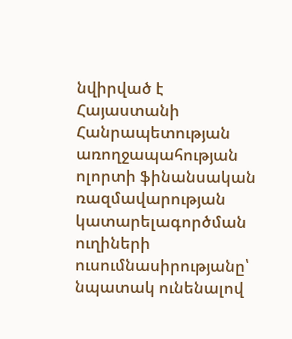նվիրված է Հայաստանի Հանրապետության առողջապահության ոլորտի ֆինանսական ռազմավարության կատարելագործման ուղիների ուսումնասիրությանը՝ նպատակ ունենալով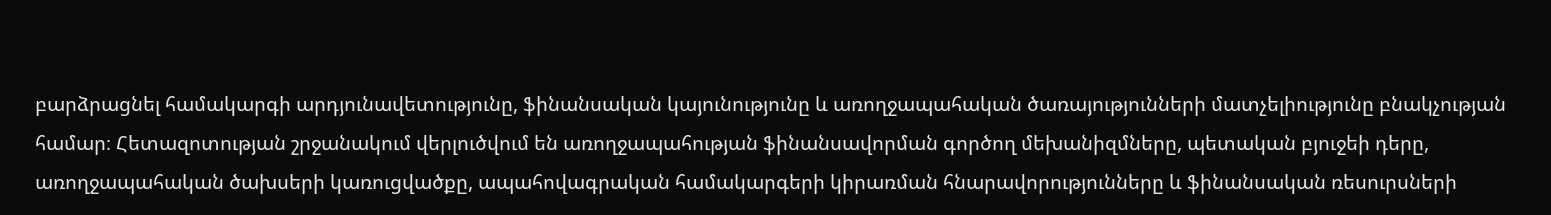բարձրացնել համակարգի արդյունավետությունը, ֆինանսական կայունությունը և առողջապահական ծառայությունների մատչելիությունը բնակչության համար։ Հետազոտության շրջանակում վերլուծվում են առողջապահության ֆինանսավորման գործող մեխանիզմները, պետական բյուջեի դերը, առողջապահական ծախսերի կառուցվածքը, ապահովագրական համակարգերի կիրառման հնարավորությունները և ֆինանսական ռեսուրսների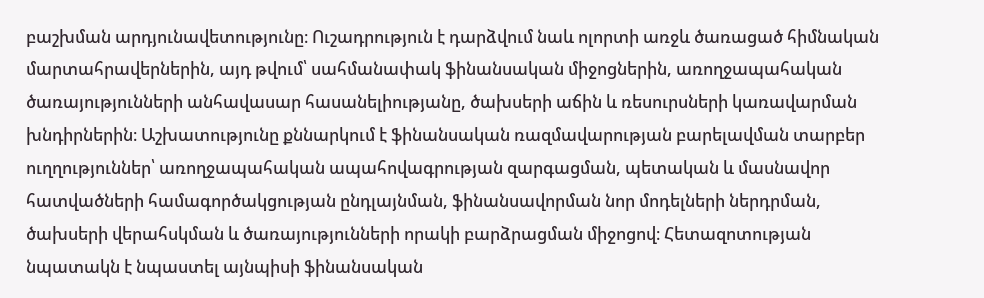բաշխման արդյունավետությունը։ Ուշադրություն է դարձվում նաև ոլորտի առջև ծառացած հիմնական մարտահրավերներին, այդ թվում՝ սահմանափակ ֆինանսական միջոցներին, առողջապահական ծառայությունների անհավասար հասանելիությանը, ծախսերի աճին և ռեսուրսների կառավարման խնդիրներին։ Աշխատությունը քննարկում է ֆինանսական ռազմավարության բարելավման տարբեր ուղղություններ՝ առողջապահական ապահովագրության զարգացման, պետական և մասնավոր հատվածների համագործակցության ընդլայնման, ֆինանսավորման նոր մոդելների ներդրման, ծախսերի վերահսկման և ծառայությունների որակի բարձրացման միջոցով։ Հետազոտության նպատակն է նպաստել այնպիսի ֆինանսական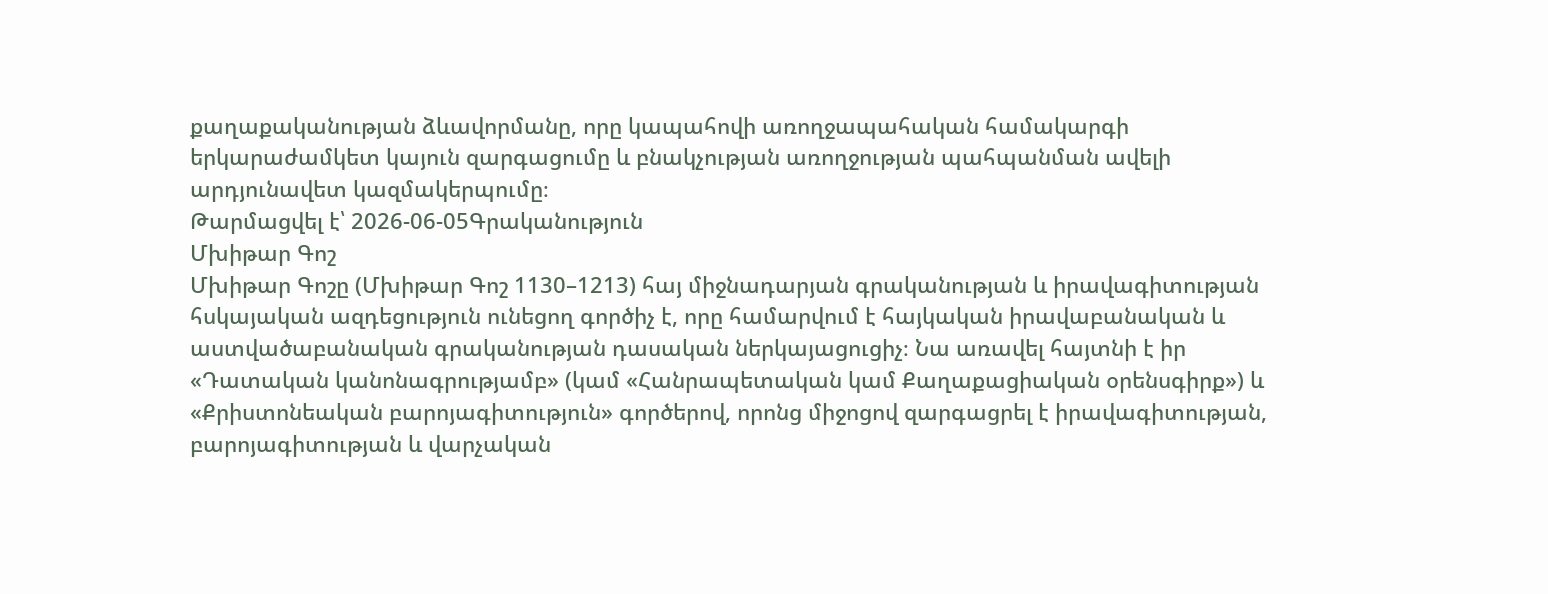քաղաքականության ձևավորմանը, որը կապահովի առողջապահական համակարգի երկարաժամկետ կայուն զարգացումը և բնակչության առողջության պահպանման ավելի արդյունավետ կազմակերպումը։
Թարմացվել է՝ 2026-06-05Գրականություն
Մխիթար Գոշ
Մխիթար Գոշը (Մխիթար Գոշ 1130–1213) հայ միջնադարյան գրականության և իրավագիտության հսկայական ազդեցություն ունեցող գործիչ է, որը համարվում է հայկական իրավաբանական և աստվածաբանական գրականության դասական ներկայացուցիչ։ Նա առավել հայտնի է իր «Դատական կանոնագրությամբ» (կամ «Հանրապետական կամ Քաղաքացիական օրենսգիրք») և «Քրիստոնեական բարոյագիտություն» գործերով, որոնց միջոցով զարգացրել է իրավագիտության, բարոյագիտության և վարչական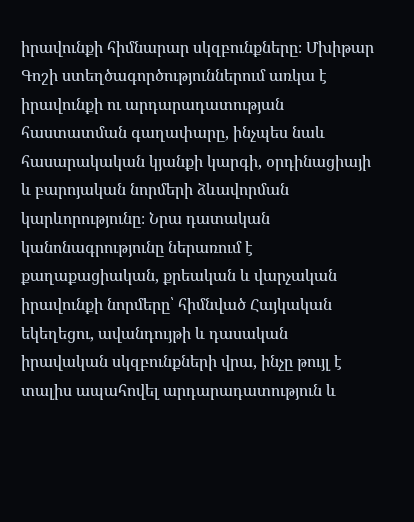իրավունքի հիմնարար սկզբունքները։ Մխիթար Գոշի ստեղծագործություններում առկա է իրավունքի ու արդարադատության հաստատման գաղափարը, ինչպես նաև հասարակական կյանքի կարգի, օրդինացիայի և բարոյական նորմերի ձևավորման կարևորությունը։ Նրա դատական կանոնագրությունը ներառում է քաղաքացիական, քրեական և վարչական իրավունքի նորմերը՝ հիմնված Հայկական եկեղեցու, ավանդույթի և դասական իրավական սկզբունքների վրա, ինչը թույլ է տալիս ապահովել արդարադատություն և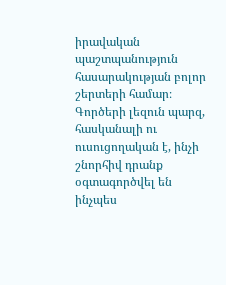իրավական պաշտպանություն հասարակության բոլոր շերտերի համար։ Գործերի լեզուն պարզ, հասկանալի ու ուսուցողական է, ինչի շնորհիվ դրանք օգտագործվել են ինչպես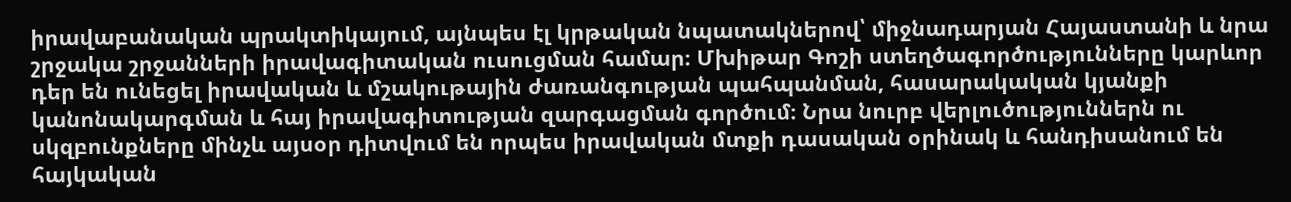իրավաբանական պրակտիկայում, այնպես էլ կրթական նպատակներով՝ միջնադարյան Հայաստանի և նրա շրջակա շրջանների իրավագիտական ուսուցման համար։ Մխիթար Գոշի ստեղծագործությունները կարևոր դեր են ունեցել իրավական և մշակութային ժառանգության պահպանման, հասարակական կյանքի կանոնակարգման և հայ իրավագիտության զարգացման գործում։ Նրա նուրբ վերլուծություններն ու սկզբունքները մինչև այսօր դիտվում են որպես իրավական մտքի դասական օրինակ և հանդիսանում են հայկական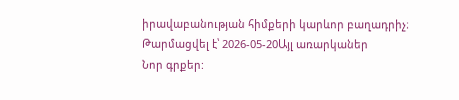իրավաբանության հիմքերի կարևոր բաղադրիչ։
Թարմացվել է՝ 2026-05-20Այլ առարկաներ
Նոր գրքեր: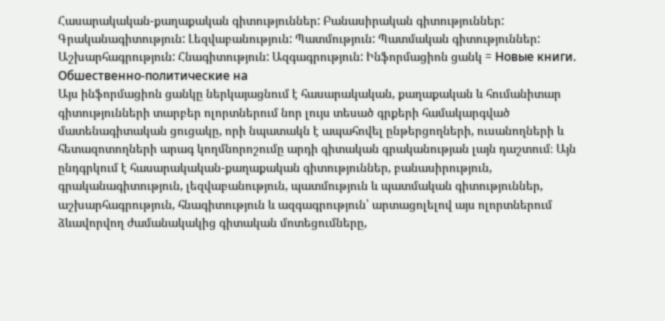Հասարակական-քաղաքական գիտություններ: Բանասիրական գիտություններ: Գրականագիտություն: Լեզվաբանություն: Պատմություն: Պատմական գիտություններ: Աշխարհագրություն: Հնագիտություն: Ազգագրություն: Ինֆորմացիոն ցանկ = Новые книги. Обшественно-политические на
Այս ինֆորմացիոն ցանկը ներկայացնում է հասարակական, քաղաքական և հումանիտար գիտությունների տարբեր ոլորտներում նոր լույս տեսած գրքերի համակարգված մատենագիտական ցուցակը, որի նպատակն է ապահովել ընթերցողների, ուսանողների և հետազոտողների արագ կողմնորոշումը արդի գիտական գրականության լայն դաշտում։ Այն ընդգրկում է հասարակական-քաղաքական գիտություններ, բանասիրություն, գրականագիտություն, լեզվաբանություն, պատմություն և պատմական գիտություններ, աշխարհագրություն, հնագիտություն և ազգագրություն՝ արտացոլելով այս ոլորտներում ձևավորվող ժամանակակից գիտական մոտեցումները,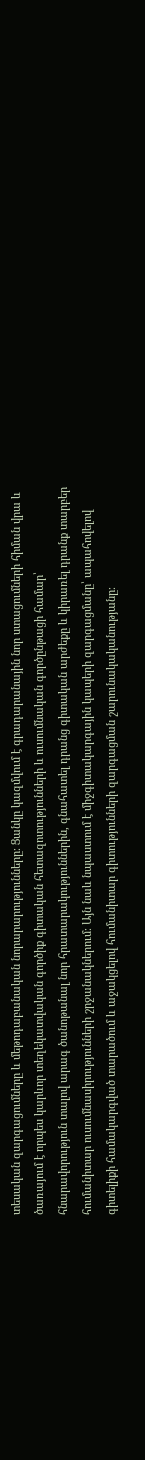տեսական զարգացումները և մեթոդաբանական նորարարությունները։ Ցանկը կազմվում է գրադարանային նոր ստացումների հիման վրա և ծառայում է որպես կարևոր տեղեկատվական գործիք գիտական հետազոտությունների և ուսումնական գործընթացի համար՝ հնարավորություն տալով արագ ծանոթանալ նոր հրատարակություններին, գնահատել դրանց գիտական արժեքը և կիրառել դրանք տարբեր հումանիտար ուսումնասիրությունների շրջանակներում։ Այն նաև նպաստում է միջգիտակարգային կապերի զարգացմանը՝ ապահովելով գիտելիքի համակարգված տարածում և աջակցելով հումանիտար գիտությունների զարգացման շարունակականությանը։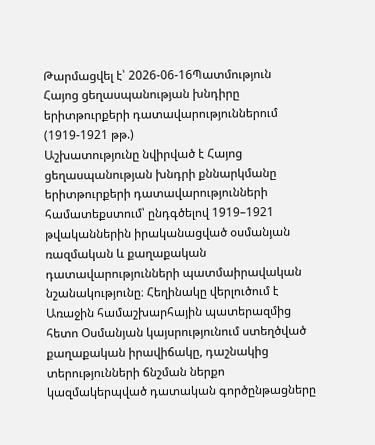Թարմացվել է՝ 2026-06-16Պատմություն
Հայոց ցեղասպանության խնդիրը երիտթուրքերի դատավարություններում (1919-1921 թթ.)
Աշխատությունը նվիրված է Հայոց ցեղասպանության խնդրի քննարկմանը երիտթուրքերի դատավարությունների համատեքստում՝ ընդգծելով 1919–1921 թվականներին իրականացված օսմանյան ռազմական և քաղաքական դատավարությունների պատմաիրավական նշանակությունը։ Հեղինակը վերլուծում է Առաջին համաշխարհային պատերազմից հետո Օսմանյան կայսրությունում ստեղծված քաղաքական իրավիճակը, դաշնակից տերությունների ճնշման ներքո կազմակերպված դատական գործընթացները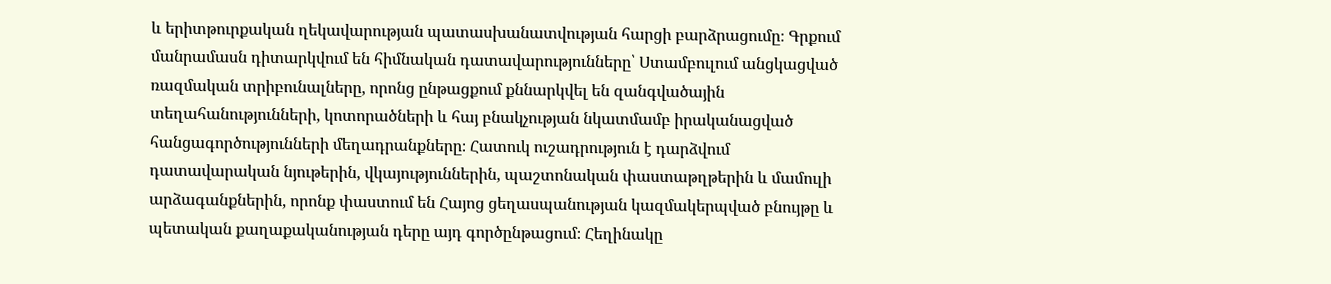և երիտթուրքական ղեկավարության պատասխանատվության հարցի բարձրացումը։ Գրքում մանրամասն դիտարկվում են հիմնական դատավարությունները՝ Ստամբուլում անցկացված ռազմական տրիբունալները, որոնց ընթացքում քննարկվել են զանգվածային տեղահանությունների, կոտորածների և հայ բնակչության նկատմամբ իրականացված հանցագործությունների մեղադրանքները։ Հատուկ ուշադրություն է դարձվում դատավարական նյութերին, վկայություններին, պաշտոնական փաստաթղթերին և մամուլի արձագանքներին, որոնք փաստում են Հայոց ցեղասպանության կազմակերպված բնույթը և պետական քաղաքականության դերը այդ գործընթացում։ Հեղինակը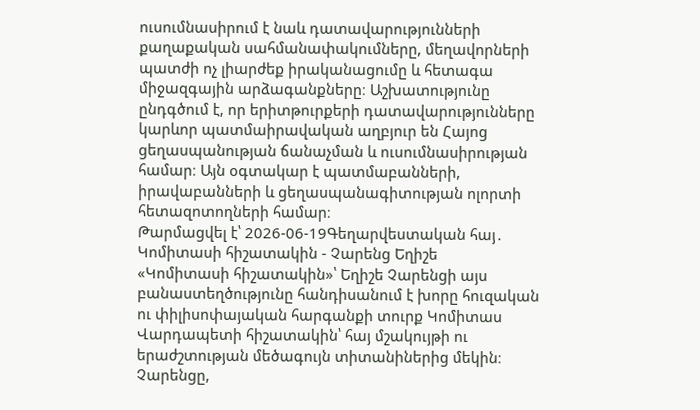ուսումնասիրում է նաև դատավարությունների քաղաքական սահմանափակումները, մեղավորների պատժի ոչ լիարժեք իրականացումը և հետագա միջազգային արձագանքները։ Աշխատությունը ընդգծում է, որ երիտթուրքերի դատավարությունները կարևոր պատմաիրավական աղբյուր են Հայոց ցեղասպանության ճանաչման և ուսումնասիրության համար։ Այն օգտակար է պատմաբանների, իրավաբանների և ցեղասպանագիտության ոլորտի հետազոտողների համար։
Թարմացվել է՝ 2026-06-19Գեղարվեստական հայ․
Կոմիտասի հիշատակին - Չարենց Եղիշե
«Կոմիտասի հիշատակին»՝ Եղիշե Չարենցի այս բանաստեղծությունը հանդիսանում է խորը հուզական ու փիլիսոփայական հարգանքի տուրք Կոմիտաս Վարդապետի հիշատակին՝ հայ մշակույթի ու երաժշտության մեծագույն տիտանիներից մեկին։ Չարենցը,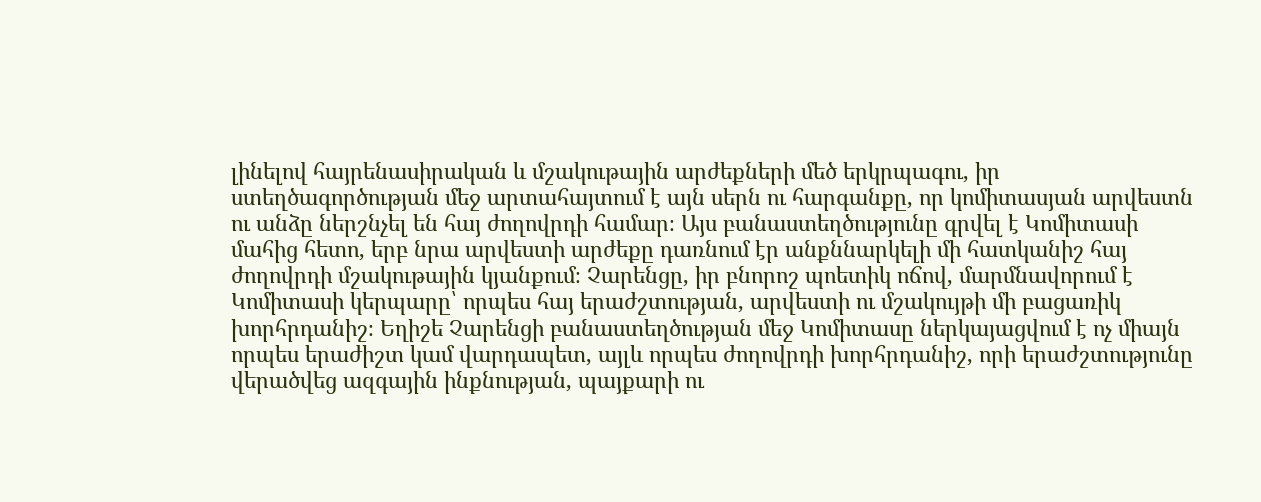լինելով հայրենասիրական և մշակութային արժեքների մեծ երկրպագու, իր ստեղծագործության մեջ արտահայտում է այն սերն ու հարգանքը, որ կոմիտասյան արվեստն ու անձը ներշնչել են հայ ժողովրդի համար։ Այս բանաստեղծությունը գրվել է Կոմիտասի մահից հետո, երբ նրա արվեստի արժեքը դառնում էր անքննարկելի մի հատկանիշ հայ ժողովրդի մշակութային կյանքում։ Չարենցը, իր բնորոշ պոետիկ ոճով, մարմնավորում է Կոմիտասի կերպարը՝ որպես հայ երաժշտության, արվեստի ու մշակույթի մի բացառիկ խորհրդանիշ։ Եղիշե Չարենցի բանաստեղծության մեջ Կոմիտասը ներկայացվում է ոչ միայն որպես երաժիշտ կամ վարդապետ, այլև որպես ժողովրդի խորհրդանիշ, որի երաժշտությունը վերածվեց ազգային ինքնության, պայքարի ու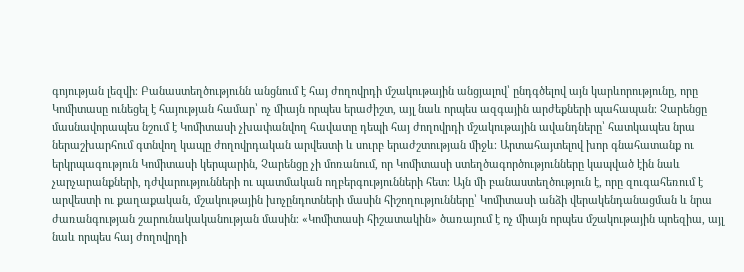գոյության լեզվի։ Բանաստեղծությունն անցնում է հայ ժողովրդի մշակութային անցյալով՝ ընդգծելով այն կարևորությունը, որը Կոմիտասը ունեցել է հայության համար՝ ոչ միայն որպես երաժիշտ, այլ նաև որպես ազգային արժեքների պահապան։ Չարենցը մասնավորապես նշում է Կոմիտասի չխափանվող հավատը դեպի հայ ժողովրդի մշակութային ավանդները՝ հատկապես նրա ներաշխարհում գտնվող կապը ժողովրդական արվեստի և սուրբ երաժշտության միջև։ Արտահայտելով խոր գնահատանք ու երկրպագություն Կոմիտասի կերպարին, Չարենցը չի մոռանում, որ Կոմիտասի ստեղծագործությունները կապված էին նաև չարչարանքների, դժվարությունների ու պատմական ողբերգությունների հետ։ Այն մի բանաստեղծություն է, որը զուգահեռում է արվեստի ու քաղաքական, մշակութային խոչընդոտների մասին հիշողությունները՝ Կոմիտասի անձի վերակենդանացման և նրա ժառանգության շարունակականության մասին։ «Կոմիտասի հիշատակին» ծառայում է ոչ միայն որպես մշակութային պոեզիա, այլ նաև որպես հայ ժողովրդի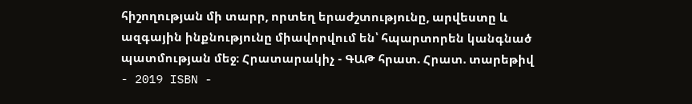հիշողության մի տարր, որտեղ երաժշտությունը, արվեստը և ազգային ինքնությունը միավորվում են՝ հպարտորեն կանգնած պատմության մեջ։ Հրատարակիչ - ԳԱԹ հրատ. Հրատ. տարեթիվ - 2019 ISBN -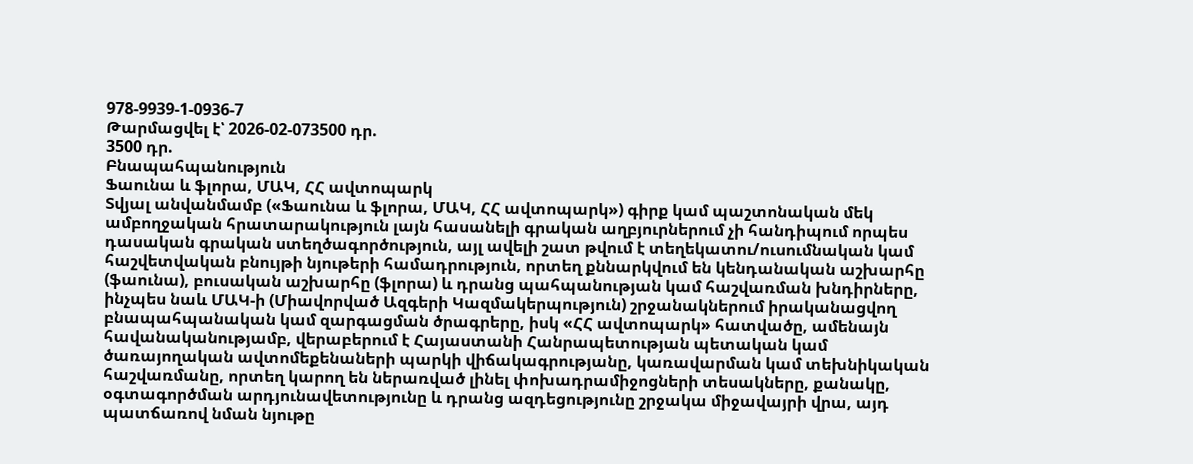978-9939-1-0936-7
Թարմացվել է՝ 2026-02-073500 դր.
3500 դր.
Բնապահպանություն
Ֆաունա և ֆլորա, ՄԱԿ, ՀՀ ավտոպարկ
Տվյալ անվանմամբ («Ֆաունա և ֆլորա, ՄԱԿ, ՀՀ ավտոպարկ») գիրք կամ պաշտոնական մեկ ամբողջական հրատարակություն լայն հասանելի գրական աղբյուրներում չի հանդիպում որպես դասական գրական ստեղծագործություն, այլ ավելի շատ թվում է տեղեկատու/ուսումնական կամ հաշվետվական բնույթի նյութերի համադրություն, որտեղ քննարկվում են կենդանական աշխարհը (ֆաունա), բուսական աշխարհը (ֆլորա) և դրանց պահպանության կամ հաշվառման խնդիրները, ինչպես նաև ՄԱԿ-ի (Միավորված Ազգերի Կազմակերպություն) շրջանակներում իրականացվող բնապահպանական կամ զարգացման ծրագրերը, իսկ «ՀՀ ավտոպարկ» հատվածը, ամենայն հավանականությամբ, վերաբերում է Հայաստանի Հանրապետության պետական կամ ծառայողական ավտոմեքենաների պարկի վիճակագրությանը, կառավարման կամ տեխնիկական հաշվառմանը, որտեղ կարող են ներառված լինել փոխադրամիջոցների տեսակները, քանակը, օգտագործման արդյունավետությունը և դրանց ազդեցությունը շրջակա միջավայրի վրա, այդ պատճառով նման նյութը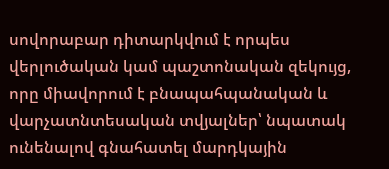սովորաբար դիտարկվում է որպես վերլուծական կամ պաշտոնական զեկույց, որը միավորում է բնապահպանական և վարչատնտեսական տվյալներ՝ նպատակ ունենալով գնահատել մարդկային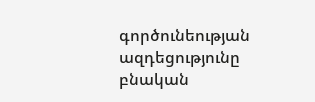գործունեության ազդեցությունը բնական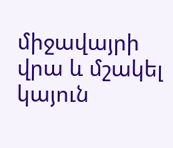միջավայրի վրա և մշակել կայուն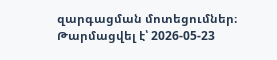զարգացման մոտեցումներ։
Թարմացվել է՝ 2026-05-23